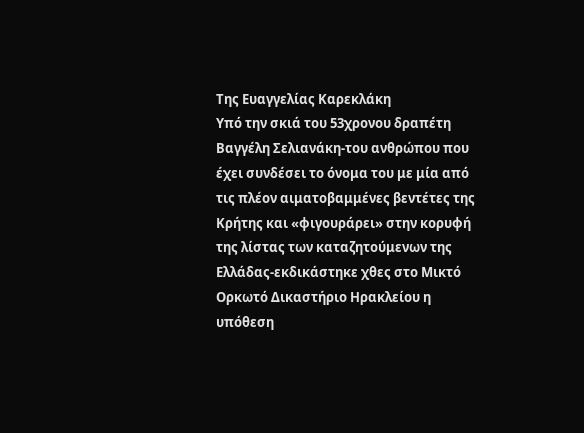Της Ευαγγελίας Καρεκλάκη
Υπό την σκιά του 53χρονου δραπέτη Βαγγέλη Σελιανάκη-του ανθρώπου που έχει συνδέσει το όνομα του με μία από τις πλέον αιματοβαμμένες βεντέτες της Κρήτης και «φιγουράρει» στην κορυφή της λίστας των καταζητούμενων της Ελλάδας-εκδικάστηκε χθες στο Μικτό Ορκωτό Δικαστήριο Ηρακλείου η υπόθεση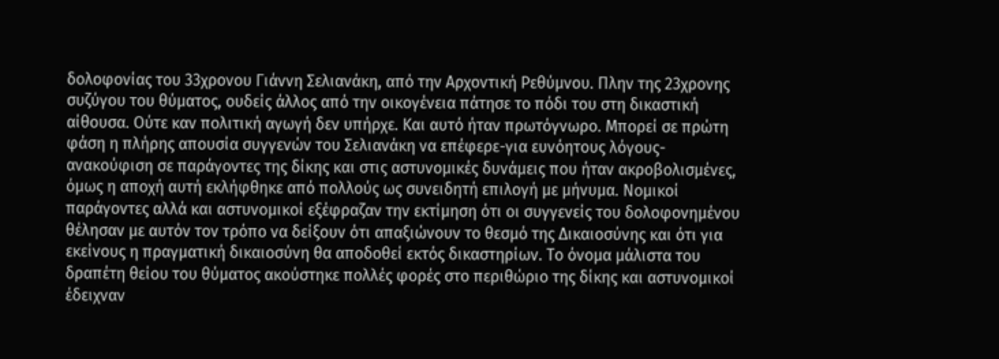δολοφονίας του 33χρονου Γιάννη Σελιανάκη, από την Αρχοντική Ρεθύμνου. Πλην της 23χρονης συζύγου του θύματος, ουδείς άλλος από την οικογένεια πάτησε το πόδι του στη δικαστική αίθουσα. Ούτε καν πολιτική αγωγή δεν υπήρχε. Και αυτό ήταν πρωτόγνωρο. Μπορεί σε πρώτη φάση η πλήρης απουσία συγγενών του Σελιανάκη να επέφερε-για ευνόητους λόγους- ανακούφιση σε παράγοντες της δίκης και στις αστυνομικές δυνάμεις που ήταν ακροβολισμένες, όμως η αποχή αυτή εκλήφθηκε από πολλούς ως συνειδητή επιλογή με μήνυμα. Νομικοί παράγοντες αλλά και αστυνομικοί εξέφραζαν την εκτίμηση ότι οι συγγενείς του δολοφονημένου θέλησαν με αυτόν τον τρόπο να δείξουν ότι απαξιώνουν το θεσμό της Δικαιοσύνης και ότι για εκείνους η πραγματική δικαιοσύνη θα αποδοθεί εκτός δικαστηρίων. Το όνομα μάλιστα του δραπέτη θείου του θύματος ακούστηκε πολλές φορές στο περιθώριο της δίκης και αστυνομικοί έδειχναν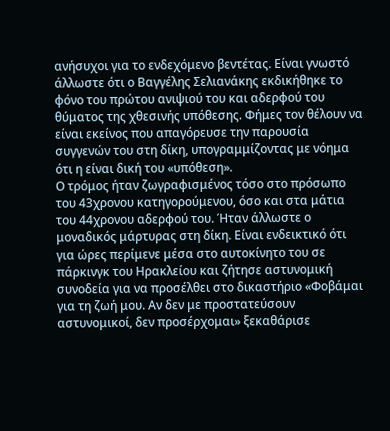ανήσυχοι για το ενδεχόμενο βεντέτας. Είναι γνωστό άλλωστε ότι ο Βαγγέλης Σελιανάκης εκδικήθηκε το φόνο του πρώτου ανιψιού του και αδερφού του θύματος της χθεσινής υπόθεσης. Φήμες τον θέλουν να είναι εκείνος που απαγόρευσε την παρουσία συγγενών του στη δίκη, υπογραμμίζοντας με νόημα ότι η είναι δική του «υπόθεση».
Ο τρόμος ήταν ζωγραφισμένος τόσο στο πρόσωπο του 43χρονου κατηγορούμενου, όσο και στα μάτια του 44χρονου αδερφού του. Ήταν άλλωστε ο μοναδικός μάρτυρας στη δίκη. Είναι ενδεικτικό ότι για ώρες περίμενε μέσα στο αυτοκίνητο του σε πάρκινγκ του Ηρακλείου και ζήτησε αστυνομική συνοδεία για να προσέλθει στο δικαστήριο «Φοβάμαι για τη ζωή μου. Αν δεν με προστατεύσουν αστυνομικοί, δεν προσέρχομαι» ξεκαθάρισε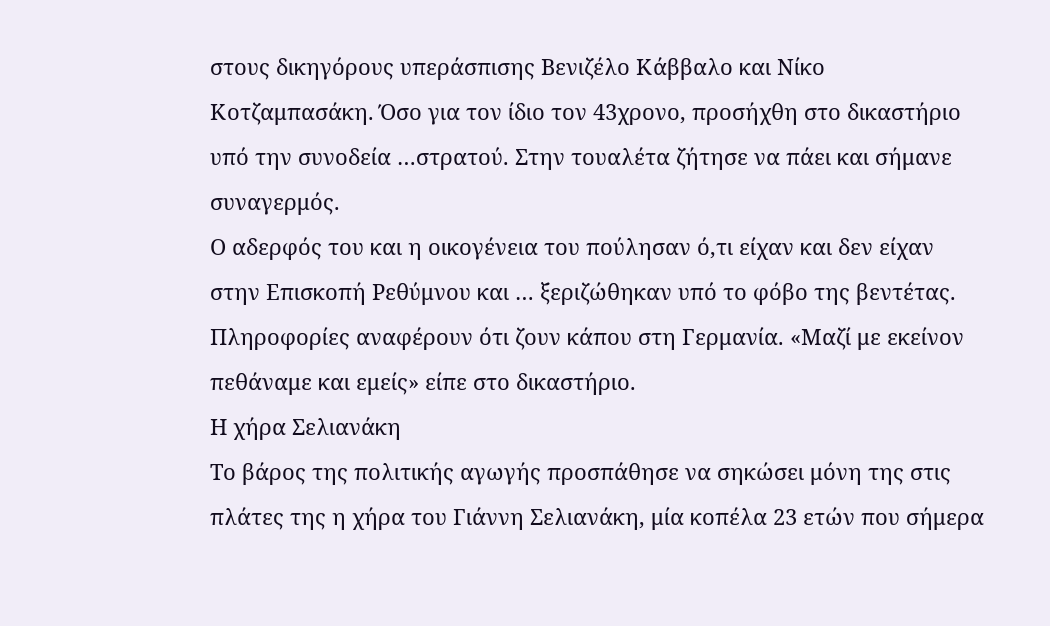στους δικηγόρους υπεράσπισης Βενιζέλο Κάββαλο και Νίκο Κοτζαμπασάκη. Όσο για τον ίδιο τον 43χρονο, προσήχθη στο δικαστήριο υπό την συνοδεία …στρατού. Στην τουαλέτα ζήτησε να πάει και σήμανε συναγερμός.
Ο αδερφός του και η οικογένεια του πούλησαν ό,τι είχαν και δεν είχαν στην Επισκοπή Ρεθύμνου και … ξεριζώθηκαν υπό το φόβο της βεντέτας. Πληροφορίες αναφέρουν ότι ζουν κάπου στη Γερμανία. «Μαζί με εκείνον πεθάναμε και εμείς» είπε στο δικαστήριο.
Η χήρα Σελιανάκη
Το βάρος της πολιτικής αγωγής προσπάθησε να σηκώσει μόνη της στις πλάτες της η χήρα του Γιάννη Σελιανάκη, μία κοπέλα 23 ετών που σήμερα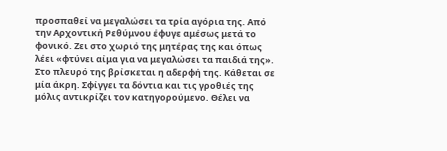προσπαθεί να μεγαλώσει τα τρία αγόρια της. Από την Αρχοντική Ρεθύμνου έφυγε αμέσως μετά το φονικό. Ζει στο χωριό της μητέρας της και όπως λέει «φτύνει αίμα για να μεγαλώσει τα παιδιά της».
Στο πλευρό της βρίσκεται η αδερφή της. Κάθεται σε μία άκρη. Σφίγγει τα δόντια και τις γροθιές της μόλις αντικρίζει τον κατηγορούμενο. Θέλει να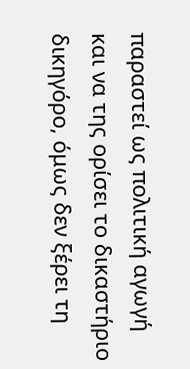παραστεί ως πολιτική αγωγή και να της ορίσει το δικαστήριο δικηγόρο, όμως δεν ξέρει τη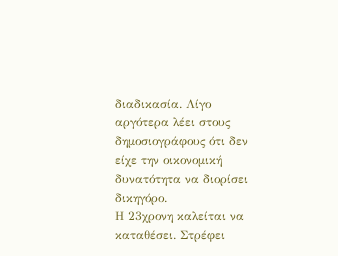διαδικασία. Λίγο αργότερα λέει στους δημοσιογράφους ότι δεν είχε την οικονομική δυνατότητα να διορίσει δικηγόρο.
Η 23χρονη καλείται να καταθέσει. Στρέφει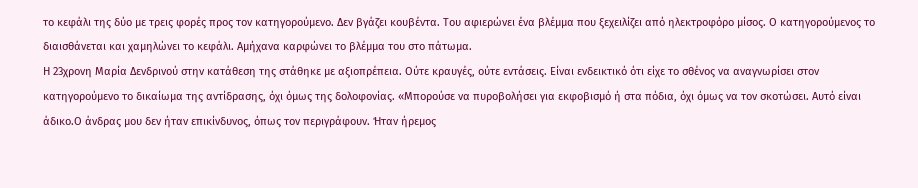το κεφάλι της δύο με τρεις φορές προς τον κατηγορούμενο. Δεν βγάζει κουβέντα. Του αφιερώνει ένα βλέμμα που ξεχειλίζει από ηλεκτροφόρο μίσος. Ο κατηγορούμενος το διαισθάνεται και χαμηλώνει το κεφάλι. Αμήχανα καρφώνει το βλέμμα του στο πάτωμα.
Η 23χρονη Μαρία Δενδρινού στην κατάθεση της στάθηκε με αξιοπρέπεια. Ούτε κραυγές, ούτε εντάσεις. Είναι ενδεικτικό ότι είχε το σθένος να αναγνωρίσει στον κατηγορούμενο το δικαίωμα της αντίδρασης, όχι όμως της δολοφονίας. «Μπορούσε να πυροβολήσει για εκφοβισμό ή στα πόδια, όχι όμως να τον σκοτώσει. Αυτό είναι άδικο.Ο άνδρας μου δεν ήταν επικίνδυνος, όπως τον περιγράφουν. Ήταν ήρεμος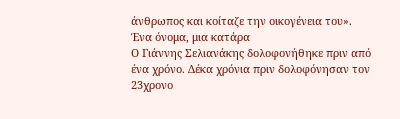άνθρωπος και κοίταζε την οικογένεια του».
Ένα όνομα, μια κατάρα
Ο Γιάννης Σελιανάκης δολοφονήθηκε πριν από ένα χρόνο. Δέκα χρόνια πριν δολοφόνησαν τον 23χρονο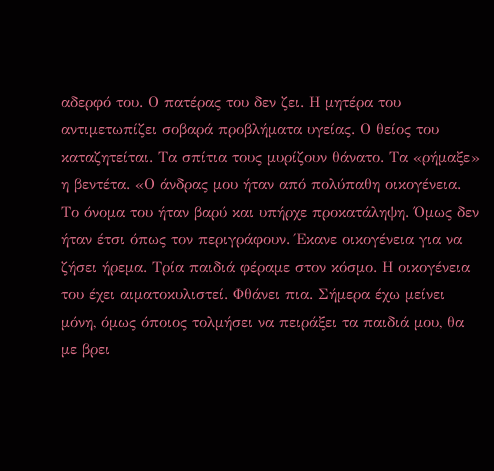αδερφό του. Ο πατέρας του δεν ζει. Η μητέρα του αντιμετωπίζει σοβαρά προβλήματα υγείας. Ο θείος του καταζητείται. Τα σπίτια τους μυρίζουν θάνατο. Τα «ρήμαξε» η βεντέτα. «Ο άνδρας μου ήταν από πολύπαθη οικογένεια. Το όνομα του ήταν βαρύ και υπήρχε προκατάληψη. Όμως δεν ήταν έτσι όπως τον περιγράφουν. Έκανε οικογένεια για να ζήσει ήρεμα. Τρία παιδιά φέραμε στον κόσμο. Η οικογένεια του έχει αιματοκυλιστεί. Φθάνει πια. Σήμερα έχω μείνει μόνη, όμως όποιος τολμήσει να πειράξει τα παιδιά μου, θα με βρει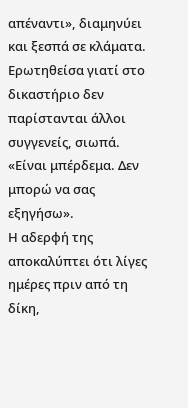απέναντι», διαμηνύει και ξεσπά σε κλάματα.
Ερωτηθείσα γιατί στο δικαστήριο δεν παρίστανται άλλοι συγγενείς, σιωπά. «Είναι μπέρδεμα. Δεν μπορώ να σας εξηγήσω».
Η αδερφή της αποκαλύπτει ότι λίγες ημέρες πριν από τη δίκη,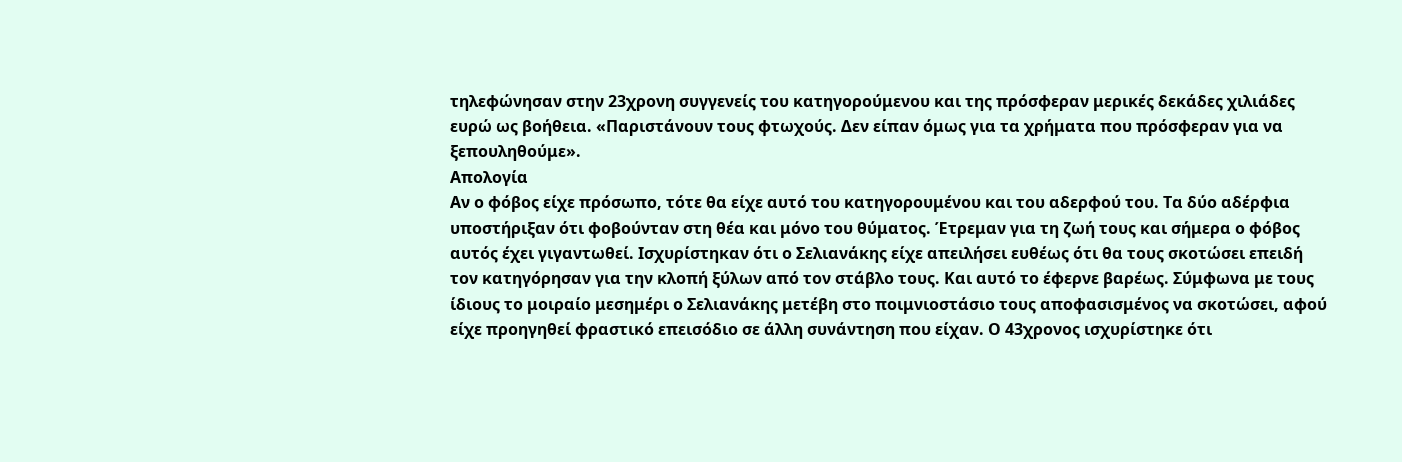τηλεφώνησαν στην 23χρονη συγγενείς του κατηγορούμενου και της πρόσφεραν μερικές δεκάδες χιλιάδες ευρώ ως βοήθεια. «Παριστάνουν τους φτωχούς. Δεν είπαν όμως για τα χρήματα που πρόσφεραν για να ξεπουληθούμε».
Απολογία
Αν ο φόβος είχε πρόσωπο, τότε θα είχε αυτό του κατηγορουμένου και του αδερφού του. Τα δύο αδέρφια υποστήριξαν ότι φοβούνταν στη θέα και μόνο του θύματος. Έτρεμαν για τη ζωή τους και σήμερα ο φόβος αυτός έχει γιγαντωθεί. Ισχυρίστηκαν ότι ο Σελιανάκης είχε απειλήσει ευθέως ότι θα τους σκοτώσει επειδή τον κατηγόρησαν για την κλοπή ξύλων από τον στάβλο τους. Και αυτό το έφερνε βαρέως. Σύμφωνα με τους ίδιους το μοιραίο μεσημέρι ο Σελιανάκης μετέβη στο ποιμνιοστάσιο τους αποφασισμένος να σκοτώσει, αφού είχε προηγηθεί φραστικό επεισόδιο σε άλλη συνάντηση που είχαν. Ο 43χρονος ισχυρίστηκε ότι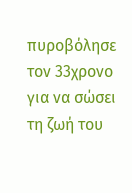πυροβόλησε τον 33χρονο για να σώσει τη ζωή του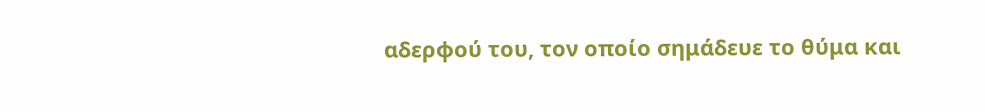αδερφού του, τον οποίο σημάδευε το θύμα και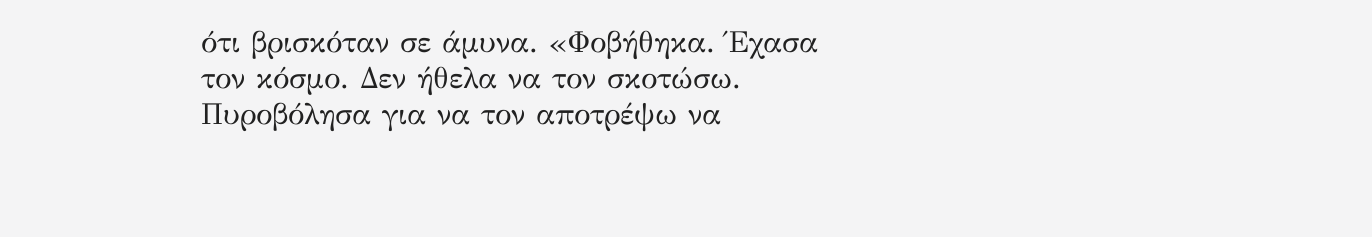ότι βρισκόταν σε άμυνα. «Φοβήθηκα. Έχασα τον κόσμο. Δεν ήθελα να τον σκοτώσω. Πυροβόλησα για να τον αποτρέψω να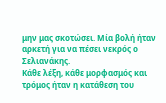μην μας σκοτώσει. Μία βολή ήταν αρκετή για να πέσει νεκρός ο Σελιανάκης.
Κάθε λέξη, κάθε μορφασμός και τρόμος ήταν η κατάθεση του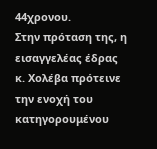44χρονου.
Στην πρόταση της, η εισαγγελέας έδρας κ. Χολέβα πρότεινε την ενοχή του κατηγορουμένου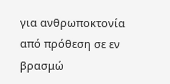για ανθρωποκτονία από πρόθεση σε εν βρασμώ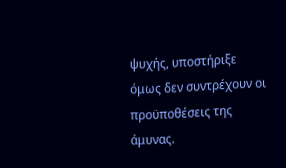ψυχής, υποστήριξε όμως δεν συντρέχουν οι προϋποθέσεις της άμυνας.